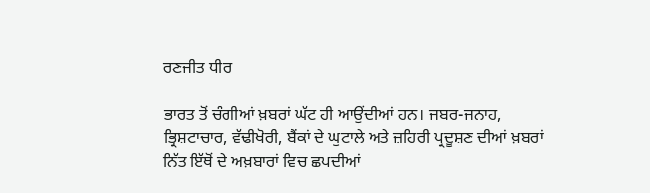ਰਣਜੀਤ ਧੀਰ

ਭਾਰਤ ਤੋਂ ਚੰਗੀਆਂ ਖ਼ਬਰਾਂ ਘੱਟ ਹੀ ਆਉਂਦੀਆਂ ਹਨ। ਜਬਰ-ਜਨਾਹ, ਭ੍ਰਿਸ਼ਟਾਚਾਰ, ਵੱਢੀਖੋਰੀ, ਬੈਂਕਾਂ ਦੇ ਘੁਟਾਲੇ ਅਤੇ ਜ਼ਹਿਰੀ ਪ੍ਰਦੂਸ਼ਣ ਦੀਆਂ ਖ਼ਬਰਾਂ ਨਿੱਤ ਇੱਥੋਂ ਦੇ ਅਖ਼ਬਾਰਾਂ ਵਿਚ ਛਪਦੀਆਂ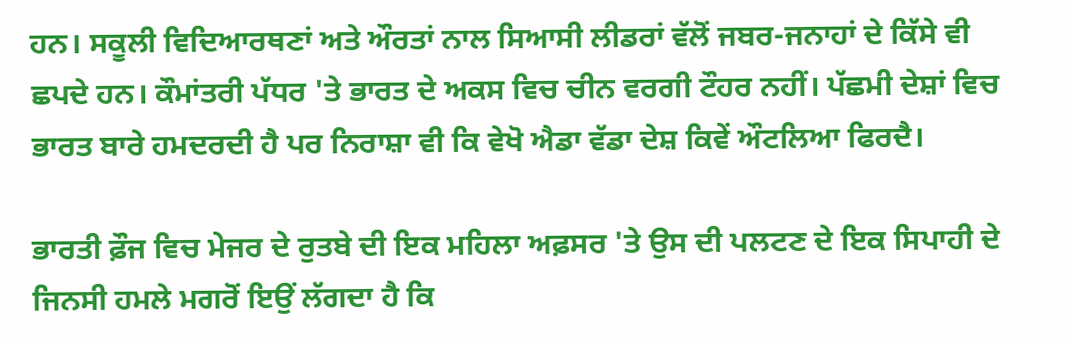ਹਨ। ਸਕੂਲੀ ਵਿਦਿਆਰਥਣਾਂ ਅਤੇ ਔਰਤਾਂ ਨਾਲ ਸਿਆਸੀ ਲੀਡਰਾਂ ਵੱਲੋਂ ਜਬਰ-ਜਨਾਹਾਂ ਦੇ ਕਿੱਸੇ ਵੀ ਛਪਦੇ ਹਨ। ਕੌਮਾਂਤਰੀ ਪੱਧਰ 'ਤੇ ਭਾਰਤ ਦੇ ਅਕਸ ਵਿਚ ਚੀਨ ਵਰਗੀ ਟੌਹਰ ਨਹੀਂ। ਪੱਛਮੀ ਦੇਸ਼ਾਂ ਵਿਚ ਭਾਰਤ ਬਾਰੇ ਹਮਦਰਦੀ ਹੈ ਪਰ ਨਿਰਾਸ਼ਾ ਵੀ ਕਿ ਵੇਖੋ ਐਡਾ ਵੱਡਾ ਦੇਸ਼ ਕਿਵੇਂ ਔਟਲਿਆ ਫਿਰਦੈ।

ਭਾਰਤੀ ਫ਼ੌਜ ਵਿਚ ਮੇਜਰ ਦੇ ਰੁਤਬੇ ਦੀ ਇਕ ਮਹਿਲਾ ਅਫ਼ਸਰ 'ਤੇ ਉਸ ਦੀ ਪਲਟਣ ਦੇ ਇਕ ਸਿਪਾਹੀ ਦੇ ਜਿਨਸੀ ਹਮਲੇ ਮਗਰੋਂ ਇਉਂ ਲੱਗਦਾ ਹੈ ਕਿ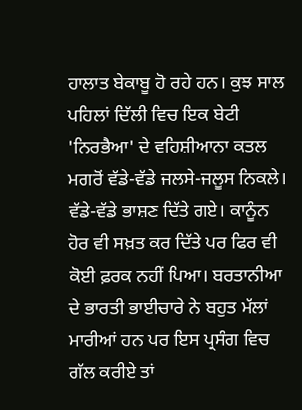ਹਾਲਾਤ ਬੇਕਾਬੂ ਹੋ ਰਹੇ ਹਨ। ਕੁਝ ਸਾਲ ਪਹਿਲਾਂ ਦਿੱਲੀ ਵਿਚ ਇਕ ਬੇਟੀ 'ਨਿਰਭੈਆ' ਦੇ ਵਹਿਸ਼ੀਆਨਾ ਕਤਲ ਮਗਰੋਂ ਵੱਡੇ-ਵੱਡੇ ਜਲਸੇ-ਜਲੂਸ ਨਿਕਲੇ। ਵੱਡੇ-ਵੱਡੇ ਭਾਸ਼ਣ ਦਿੱਤੇ ਗਏ। ਕਾਨੂੰਨ ਹੋਰ ਵੀ ਸਖ਼ਤ ਕਰ ਦਿੱਤੇ ਪਰ ਫਿਰ ਵੀ ਕੋਈ ਫ਼ਰਕ ਨਹੀਂ ਪਿਆ। ਬਰਤਾਨੀਆ ਦੇ ਭਾਰਤੀ ਭਾਈਚਾਰੇ ਨੇ ਬਹੁਤ ਮੱਲਾਂ ਮਾਰੀਆਂ ਹਨ ਪਰ ਇਸ ਪ੍ਰਸੰਗ ਵਿਚ ਗੱਲ ਕਰੀਏ ਤਾਂ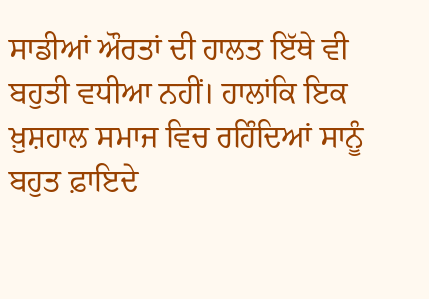ਸਾਡੀਆਂ ਔਰਤਾਂ ਦੀ ਹਾਲਤ ਇੱਥੇ ਵੀ ਬਹੁਤੀ ਵਧੀਆ ਨਹੀਂ। ਹਾਲਾਂਕਿ ਇਕ ਖ਼ੁਸ਼ਹਾਲ ਸਮਾਜ ਵਿਚ ਰਹਿੰਦਿਆਂ ਸਾਨੂੰ ਬਹੁਤ ਫ਼ਾਇਦੇ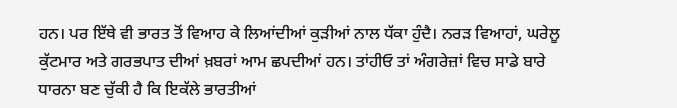ਹਨ। ਪਰ ਇੱਥੇ ਵੀ ਭਾਰਤ ਤੋਂ ਵਿਆਹ ਕੇ ਲਿਆਂਦੀਆਂ ਕੁੜੀਆਂ ਨਾਲ ਧੱਕਾ ਹੁੰਦੈ। ਨਰੜ ਵਿਆਹਾਂ, ਘਰੇਲੂ ਕੁੱਟਮਾਰ ਅਤੇ ਗਰਭਪਾਤ ਦੀਆਂ ਖ਼ਬਰਾਂ ਆਮ ਛਪਦੀਆਂ ਹਨ। ਤਾਂਹੀਓ ਤਾਂ ਅੰਗਰੇਜ਼ਾਂ ਵਿਚ ਸਾਡੇ ਬਾਰੇ ਧਾਰਨਾ ਬਣ ਚੁੱਕੀ ਹੈ ਕਿ ਇਕੱਲੇ ਭਾਰਤੀਆਂ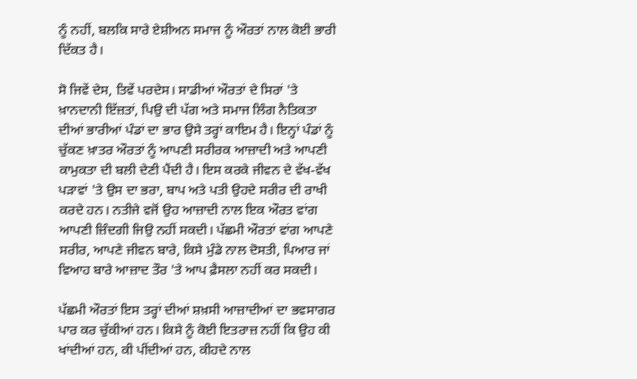ਨੂੰ ਨਹੀਂ, ਬਲਕਿ ਸਾਰੇ ਏਸ਼ੀਅਨ ਸਮਾਜ ਨੂੰ ਔਰਤਾਂ ਨਾਲ ਕੋਈ ਭਾਰੀ ਦਿੱਕਤ ਹੈ।

ਸੋ ਜਿਵੇਂ ਦੇਸ, ਤਿਵੇਂ ਪਰਦੇਸ। ਸਾਡੀਆਂ ਔਰਤਾਂ ਦੇ ਸਿਰਾਂ 'ਤੇ ਖ਼ਾਨਦਾਨੀ ਇੱਜ਼ਤਾਂ, ਪਿਉ ਦੀ ਪੱਗ ਅਤੇ ਸਮਾਜ ਲਿੰਗ ਨੈਤਿਕਤਾ ਦੀਆਂ ਭਾਰੀਆਂ ਪੰਡਾਂ ਦਾ ਭਾਰ ਉਸੇ ਤਰ੍ਹਾਂ ਕਾਇਮ ਹੈ। ਇਨ੍ਹਾਂ ਪੰਡਾਂ ਨੂੰ ਚੁੱਕਣ ਖ਼ਾਤਰ ਔਰਤਾਂ ਨੂੰ ਆਪਣੀ ਸਰੀਰਕ ਆਜ਼ਾਦੀ ਅਤੇ ਆਪਣੀ ਕਾਮੁਕਤਾ ਦੀ ਬਲੀ ਦੇਣੀ ਪੈਂਦੀ ਹੈ। ਇਸ ਕਰਕੇ ਜੀਵਨ ਦੇ ਵੱਖ-ਵੱਖ ਪੜਾਵਾਂ 'ਤੇ ਉਸ ਦਾ ਭਰਾ, ਬਾਪ ਅਤੇ ਪਤੀ ਉਹਦੇ ਸਰੀਰ ਦੀ ਰਾਖੀ ਕਰਦੇ ਹਨ। ਨਤੀਜੇ ਵਜੋਂ ਉਹ ਆਜ਼ਾਦੀ ਨਾਲ ਇਕ ਔਰਤ ਵਾਂਗ ਆਪਣੀ ਜ਼ਿੰਦਗੀ ਜਿਉ ਨਹੀਂ ਸਕਦੀ। ਪੱਛਮੀ ਔਰਤਾਂ ਵਾਂਗ ਆਪਣੇ ਸਰੀਰ, ਆਪਣੇ ਜੀਵਨ ਬਾਰੇ, ਕਿਸੇ ਮੁੰਡੇ ਨਾਲ ਦੋਸਤੀ, ਪਿਆਰ ਜਾਂ ਵਿਆਹ ਬਾਰੇ ਆਜ਼ਾਦ ਤੌਰ 'ਤੇ ਆਪ ਫ਼ੈਸਲਾ ਨਹੀਂ ਕਰ ਸਕਦੀ।

ਪੱਛਮੀ ਔਰਤਾਂ ਇਸ ਤਰ੍ਹਾਂ ਦੀਆਂ ਸ਼ਖ਼ਸੀ ਆਜ਼ਾਦੀਆਂ ਦਾ ਭਵਸਾਗਰ ਪਾਰ ਕਰ ਚੁੱਕੀਆਂ ਹਨ। ਕਿਸੇ ਨੂੰ ਕੋਈ ਇਤਰਾਜ਼ ਨਹੀਂ ਕਿ ਉਹ ਕੀ ਖਾਂਦੀਆਂ ਹਨ, ਕੀ ਪੀਂਦੀਆਂ ਹਨ, ਕੀਹਦੇ ਨਾਲ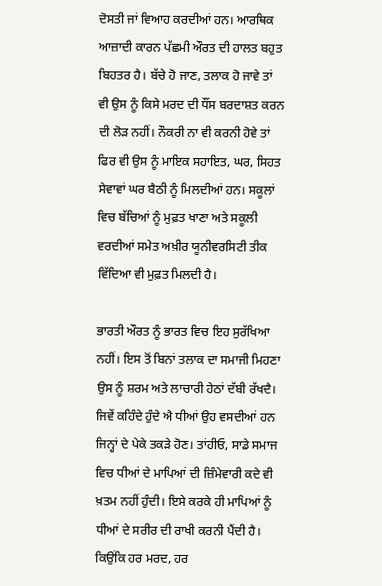ਦੋਸਤੀ ਜਾਂ ਵਿਆਹ ਕਰਦੀਆਂ ਹਨ। ਆਰਥਿਕ ਆਜ਼ਾਦੀ ਕਾਰਨ ਪੱਛਮੀ ਔਰਤ ਦੀ ਹਾਲਤ ਬਹੁਤ ਬਿਹਤਰ ਹੈ। ਬੱਚੇ ਹੋ ਜਾਣ, ਤਲਾਕ ਹੋ ਜਾਵੇ ਤਾਂ ਵੀ ਉਸ ਨੂੰ ਕਿਸੇ ਮਰਦ ਦੀ ਧੌਂਸ ਬਰਦਾਸ਼ਤ ਕਰਨ ਦੀ ਲੋੜ ਨਹੀਂ। ਨੌਕਰੀ ਨਾ ਵੀ ਕਰਨੀ ਹੋਵੇ ਤਾਂ ਫਿਰ ਵੀ ਉਸ ਨੂੰ ਮਾਇਕ ਸਹਾਇਤ, ਘਰ, ਸਿਹਤ ਸੇਵਾਵਾਂ ਘਰ ਬੈਠੀ ਨੂੰ ਮਿਲਦੀਆਂ ਹਨ। ਸਕੂਲਾਂ ਵਿਚ ਬੱਚਿਆਂ ਨੂੰ ਮੁਫ਼ਤ ਖਾਣਾ ਅਤੇ ਸਕੂਲੀ ਵਰਦੀਆਂ ਸਮੇਤ ਅਖ਼ੀਰ ਯੂਨੀਵਰਸਿਟੀ ਤੀਕ ਵਿੱਦਿਆ ਵੀ ਮੁਫ਼ਤ ਮਿਲਦੀ ਹੈ।

ਭਾਰਤੀ ਔਰਤ ਨੂੰ ਭਾਰਤ ਵਿਚ ਇਹ ਸੁਰੱਖਿਆ ਨਹੀਂ। ਇਸ ਤੋਂ ਬਿਨਾਂ ਤਲਾਕ ਦਾ ਸਮਾਜੀ ਮਿਹਣਾ ਉਸ ਨੂੰ ਸ਼ਰਮ ਅਤੇ ਲਾਚਾਰੀ ਹੇਠਾਂ ਦੱਬੀ ਰੱਖਦੈ। ਜਿਵੇਂ ਕਹਿੰਦੇ ਹੁੰਦੇ ਐ ਧੀਆਂ ਉਹ ਵਸਦੀਆਂ ਹਨ ਜਿਨ੍ਹਾਂ ਦੇ ਪੇਕੇ ਤਕੜੇ ਹੋਣ। ਤਾਂਹੀਓ, ਸਾਡੇ ਸਮਾਜ ਵਿਚ ਧੀਆਂ ਦੇ ਮਾਪਿਆਂ ਦੀ ਜ਼ਿੰਮੇਵਾਰੀ ਕਦੇ ਵੀ ਖ਼ਤਮ ਨਹੀਂ ਹੁੰਦੀ। ਇਸੇ ਕਰਕੇ ਹੀ ਮਾਪਿਆਂ ਨੂੰ ਧੀਆਂ ਦੇ ਸਰੀਰ ਦੀ ਰਾਖੀ ਕਰਨੀ ਪੈਂਦੀ ਹੈ। ਕਿਉਂਕਿ ਹਰ ਮਰਦ, ਹਰ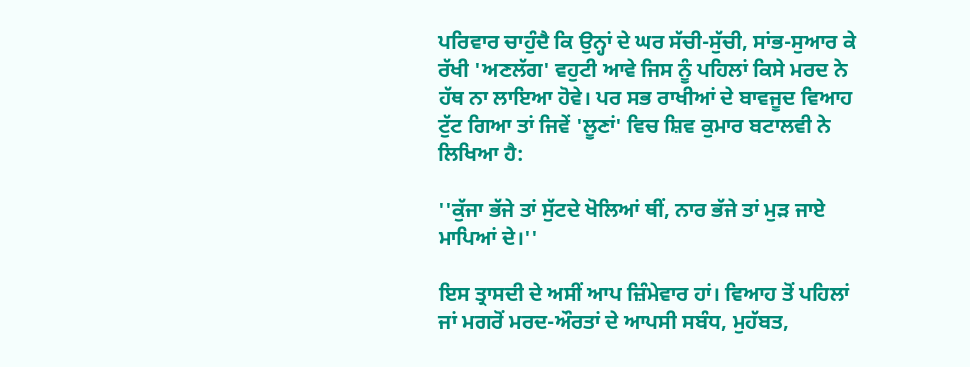ਪਰਿਵਾਰ ਚਾਹੁੰਦੈ ਕਿ ਉਨ੍ਹਾਂ ਦੇ ਘਰ ਸੱਚੀ-ਸੁੱਚੀ, ਸਾਂਭ-ਸੁਆਰ ਕੇ ਰੱਖੀ 'ਅਣਲੱਗ' ਵਹੁਟੀ ਆਵੇ ਜਿਸ ਨੂੰ ਪਹਿਲਾਂ ਕਿਸੇ ਮਰਦ ਨੇ ਹੱਥ ਨਾ ਲਾਇਆ ਹੋਵੇ। ਪਰ ਸਭ ਰਾਖੀਆਂ ਦੇ ਬਾਵਜੂਦ ਵਿਆਹ ਟੁੱਟ ਗਿਆ ਤਾਂ ਜਿਵੇਂ 'ਲੂਣਾਂ' ਵਿਚ ਸ਼ਿਵ ਕੁਮਾਰ ਬਟਾਲਵੀ ਨੇ ਲਿਖਿਆ ਹੈ:

''ਕੁੱਜਾ ਭੱਜੇ ਤਾਂ ਸੁੱਟਦੇ ਖੋਲਿਆਂ ਥੀਂ, ਨਾਰ ਭੱਜੇ ਤਾਂ ਮੁੜ ਜਾਏ ਮਾਪਿਆਂ ਦੇ।''

ਇਸ ਤ੍ਰਾਸਦੀ ਦੇ ਅਸੀਂ ਆਪ ਜ਼ਿੰਮੇਵਾਰ ਹਾਂ। ਵਿਆਹ ਤੋਂ ਪਹਿਲਾਂ ਜਾਂ ਮਗਰੋਂ ਮਰਦ-ਔਰਤਾਂ ਦੇ ਆਪਸੀ ਸਬੰਧ, ਮੁਹੱਬਤ,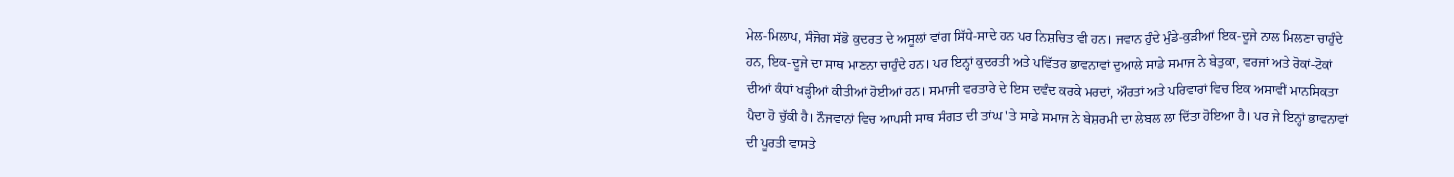ਮੇਲ-ਮਿਲਾਪ, ਸੰਜੋਗ ਸੱਭੋ ਕੁਦਰਤ ਦੇ ਅਸੂਲਾਂ ਵਾਂਗ ਸਿੱਧੇ-ਸਾਦੇ ਹਨ ਪਰ ਨਿਸ਼ਚਿਤ ਵੀ ਹਨ। ਜਵਾਨ ਹੁੰਦੇ ਮੁੰਡੇ-ਕੁੜੀਆਂ ਇਕ-ਦੂਜੇ ਨਾਲ ਮਿਲਣਾ ਚਾਹੁੰਦੇ ਹਨ, ਇਕ-ਦੂਜੇ ਦਾ ਸਾਥ ਮਾਣਨਾ ਚਾਹੁੰਦੇ ਹਨ। ਪਰ ਇਨ੍ਹਾਂ ਕੁਦਰਤੀ ਅਤੇ ਪਵਿੱਤਰ ਭਾਵਨਾਵਾਂ ਦੁਆਲੇ ਸਾਡੇ ਸਮਾਜ ਨੇ ਬੇਤੁਕਾ, ਵਰਜਾਂ ਅਤੇ ਰੋਕਾਂ-ਟੋਕਾਂ ਦੀਆਂ ਕੰਧਾਂ ਖੜ੍ਹੀਆਂ ਕੀਤੀਆਂ ਹੋਈਆਂ ਹਨ। ਸਮਾਜੀ ਵਰਤਾਰੇ ਦੇ ਇਸ ਦਵੰਦ ਕਰਕੇ ਮਰਦਾਂ, ਔਰਤਾਂ ਅਤੇ ਪਰਿਵਾਰਾਂ ਵਿਚ ਇਕ ਅਸਾਵੀਂ ਮਾਨਸਿਕਤਾ ਪੈਦਾ ਹੋ ਚੁੱਕੀ ਹੈ। ਨੌਜਵਾਨਾਂ ਵਿਚ ਆਪਸੀ ਸਾਥ ਸੰਗਤ ਦੀ ਤਾਂਘ 'ਤੇ ਸਾਡੇ ਸਮਾਜ ਨੇ ਬੇਸ਼ਰਮੀ ਦਾ ਲੇਬਲ ਲਾ ਦਿੱਤਾ ਹੋਇਆ ਹੈ। ਪਰ ਜੇ ਇਨ੍ਹਾਂ ਭਾਵਨਾਵਾਂ ਦੀ ਪੂਰਤੀ ਵਾਸਤੇ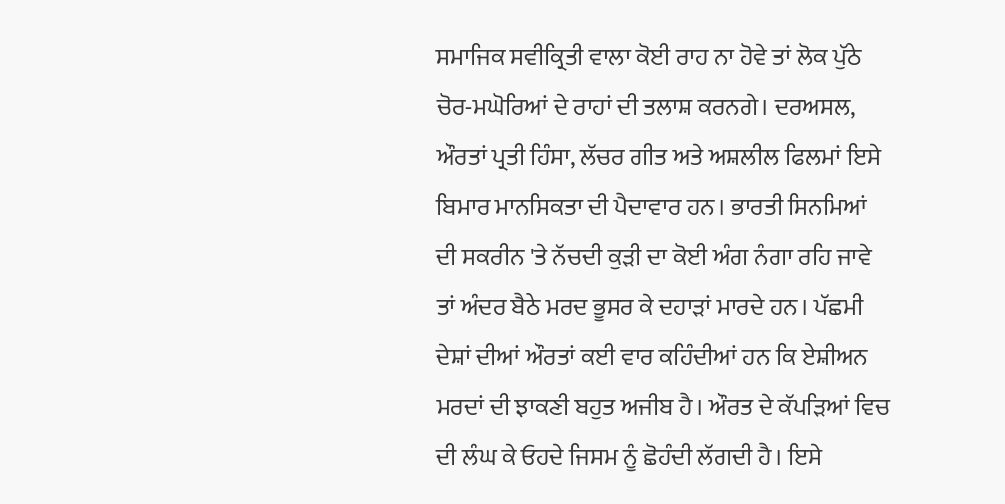ਸਮਾਜਿਕ ਸਵੀਕ੍ਰਿਤੀ ਵਾਲਾ ਕੋਈ ਰਾਹ ਨਾ ਹੋਵੇ ਤਾਂ ਲੋਕ ਪੁੱਠੇ ਚੋਰ-ਮਘੋਰਿਆਂ ਦੇ ਰਾਹਾਂ ਦੀ ਤਲਾਸ਼ ਕਰਨਗੇ। ਦਰਅਸਲ, ਔਰਤਾਂ ਪ੍ਰਤੀ ਹਿੰਸਾ, ਲੱਚਰ ਗੀਤ ਅਤੇ ਅਸ਼ਲੀਲ ਫਿਲਮਾਂ ਇਸੇ ਬਿਮਾਰ ਮਾਨਸਿਕਤਾ ਦੀ ਪੈਦਾਵਾਰ ਹਨ। ਭਾਰਤੀ ਸਿਨਮਿਆਂ ਦੀ ਸਕਰੀਨ 'ਤੇ ਨੱਚਦੀ ਕੁੜੀ ਦਾ ਕੋਈ ਅੰਗ ਨੰਗਾ ਰਹਿ ਜਾਵੇ ਤਾਂ ਅੰਦਰ ਬੈਠੇ ਮਰਦ ਭੂਸਰ ਕੇ ਦਹਾੜਾਂ ਮਾਰਦੇ ਹਨ। ਪੱਛਮੀ ਦੇਸ਼ਾਂ ਦੀਆਂ ਔਰਤਾਂ ਕਈ ਵਾਰ ਕਹਿੰਦੀਆਂ ਹਨ ਕਿ ਏਸ਼ੀਅਨ ਮਰਦਾਂ ਦੀ ਝਾਕਣੀ ਬਹੁਤ ਅਜੀਬ ਹੈ। ਔਰਤ ਦੇ ਕੱਪੜਿਆਂ ਵਿਚ ਦੀ ਲੰਘ ਕੇ ਓਹਦੇ ਜਿਸਮ ਨੂੰ ਛੋਹੰਦੀ ਲੱਗਦੀ ਹੈ। ਇਸੇ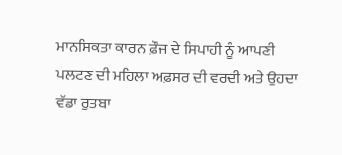ਮਾਨਸਿਕਤਾ ਕਾਰਨ ਫ਼ੌਜ ਦੇ ਸਿਪਾਹੀ ਨੂੰ ਆਪਣੀ ਪਲਟਣ ਦੀ ਮਹਿਲਾ ਅਫ਼ਸਰ ਦੀ ਵਰਦੀ ਅਤੇ ਉਹਦਾ ਵੱਡਾ ਰੁਤਬਾ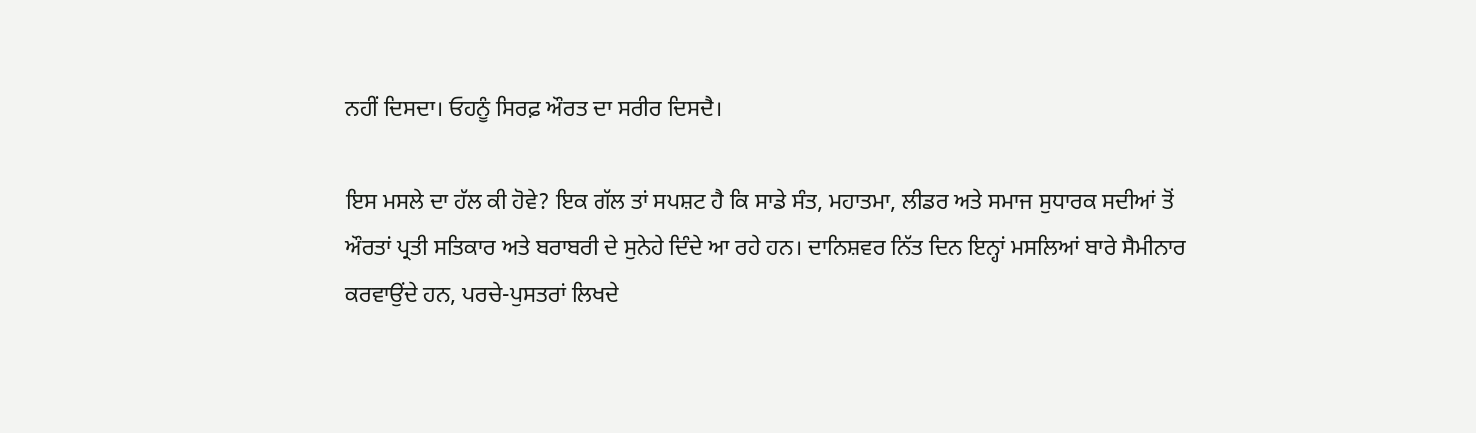ਨਹੀਂ ਦਿਸਦਾ। ਓਹਨੂੰ ਸਿਰਫ਼ ਔਰਤ ਦਾ ਸਰੀਰ ਦਿਸਦੈ।

ਇਸ ਮਸਲੇ ਦਾ ਹੱਲ ਕੀ ਹੋਵੇ? ਇਕ ਗੱਲ ਤਾਂ ਸਪਸ਼ਟ ਹੈ ਕਿ ਸਾਡੇ ਸੰਤ, ਮਹਾਤਮਾ, ਲੀਡਰ ਅਤੇ ਸਮਾਜ ਸੁਧਾਰਕ ਸਦੀਆਂ ਤੋਂ ਔਰਤਾਂ ਪ੍ਰਤੀ ਸਤਿਕਾਰ ਅਤੇ ਬਰਾਬਰੀ ਦੇ ਸੁਨੇਹੇ ਦਿੰਦੇ ਆ ਰਹੇ ਹਨ। ਦਾਨਿਸ਼ਵਰ ਨਿੱਤ ਦਿਨ ਇਨ੍ਹਾਂ ਮਸਲਿਆਂ ਬਾਰੇ ਸੈਮੀਨਾਰ ਕਰਵਾਉਂਦੇ ਹਨ, ਪਰਚੇ-ਪੁਸਤਰਾਂ ਲਿਖਦੇ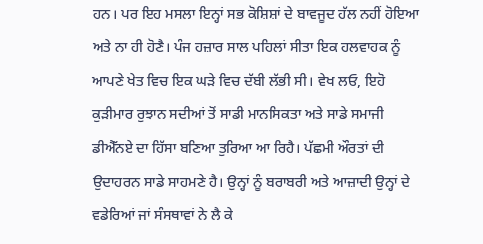ਹਨ। ਪਰ ਇਹ ਮਸਲਾ ਇਨ੍ਹਾਂ ਸਭ ਕੋਸ਼ਿਸ਼ਾਂ ਦੇ ਬਾਵਜੂਦ ਹੱਲ ਨਹੀਂ ਹੋਇਆ ਅਤੇ ਨਾ ਹੀ ਹੋਣੈ। ਪੰਜ ਹਜ਼ਾਰ ਸਾਲ ਪਹਿਲਾਂ ਸੀਤਾ ਇਕ ਹਲਵਾਹਕ ਨੂੰ ਆਪਣੇ ਖੇਤ ਵਿਚ ਇਕ ਘੜੇ ਵਿਚ ਦੱਬੀ ਲੱਭੀ ਸੀ। ਵੇਖ ਲਓ, ਇਹੋ ਕੁੜੀਮਾਰ ਰੁਝਾਨ ਸਦੀਆਂ ਤੋਂ ਸਾਡੀ ਮਾਨਸਿਕਤਾ ਅਤੇ ਸਾਡੇ ਸਮਾਜੀ ਡੀਐੱਨਏ ਦਾ ਹਿੱਸਾ ਬਣਿਆ ਤੁਰਿਆ ਆ ਰਿਹੈ। ਪੱਛਮੀ ਔਰਤਾਂ ਦੀ ਉਦਾਹਰਨ ਸਾਡੇ ਸਾਹਮਣੇ ਹੈ। ਉਨ੍ਹਾਂ ਨੂੰ ਬਰਾਬਰੀ ਅਤੇ ਆਜ਼ਾਦੀ ਉਨ੍ਹਾਂ ਦੇ ਵਡੇਰਿਆਂ ਜਾਂ ਸੰਸਥਾਵਾਂ ਨੇ ਲੈ ਕੇ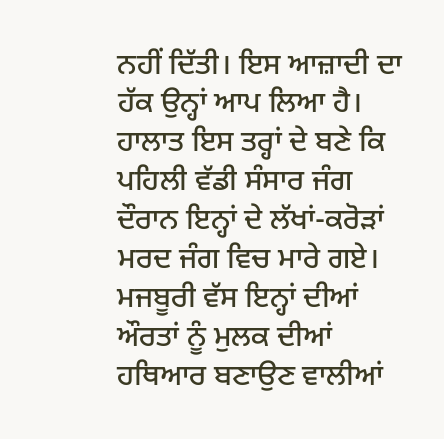ਨਹੀਂ ਦਿੱਤੀ। ਇਸ ਆਜ਼ਾਦੀ ਦਾ ਹੱਕ ਉਨ੍ਹਾਂ ਆਪ ਲਿਆ ਹੈ। ਹਾਲਾਤ ਇਸ ਤਰ੍ਹਾਂ ਦੇ ਬਣੇ ਕਿ ਪਹਿਲੀ ਵੱਡੀ ਸੰਸਾਰ ਜੰਗ ਦੌਰਾਨ ਇਨ੍ਹਾਂ ਦੇ ਲੱਖਾਂ-ਕਰੋੜਾਂ ਮਰਦ ਜੰਗ ਵਿਚ ਮਾਰੇ ਗਏ। ਮਜਬੂਰੀ ਵੱਸ ਇਨ੍ਹਾਂ ਦੀਆਂ ਔਰਤਾਂ ਨੂੰ ਮੁਲਕ ਦੀਆਂ ਹਥਿਆਰ ਬਣਾਉਣ ਵਾਲੀਆਂ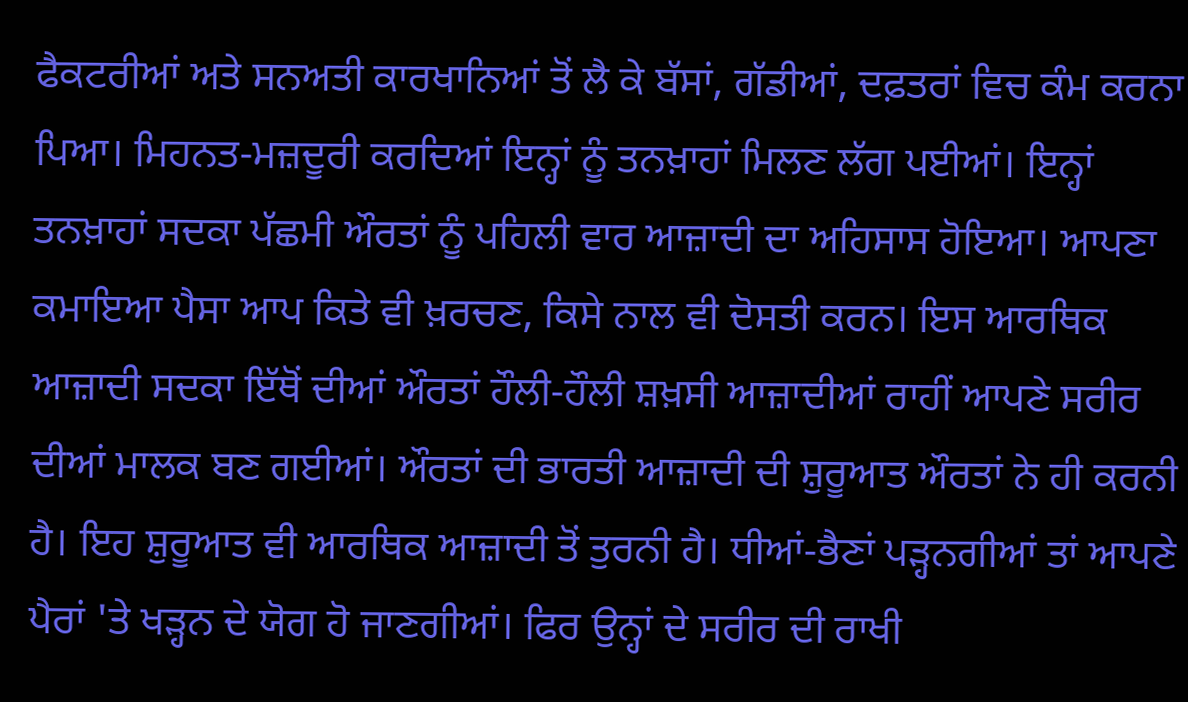ਫੈਕਟਰੀਆਂ ਅਤੇ ਸਨਅਤੀ ਕਾਰਖਾਨਿਆਂ ਤੋਂ ਲੈ ਕੇ ਬੱਸਾਂ, ਗੱਡੀਆਂ, ਦਫ਼ਤਰਾਂ ਵਿਚ ਕੰਮ ਕਰਨਾ ਪਿਆ। ਮਿਹਨਤ-ਮਜ਼ਦੂਰੀ ਕਰਦਿਆਂ ਇਨ੍ਹਾਂ ਨੂੰ ਤਨਖ਼ਾਹਾਂ ਮਿਲਣ ਲੱਗ ਪਈਆਂ। ਇਨ੍ਹਾਂ ਤਨਖ਼ਾਹਾਂ ਸਦਕਾ ਪੱਛਮੀ ਔਰਤਾਂ ਨੂੰ ਪਹਿਲੀ ਵਾਰ ਆਜ਼ਾਦੀ ਦਾ ਅਹਿਸਾਸ ਹੋਇਆ। ਆਪਣਾ ਕਮਾਇਆ ਪੈਸਾ ਆਪ ਕਿਤੇ ਵੀ ਖ਼ਰਚਣ, ਕਿਸੇ ਨਾਲ ਵੀ ਦੋਸਤੀ ਕਰਨ। ਇਸ ਆਰਥਿਕ ਆਜ਼ਾਦੀ ਸਦਕਾ ਇੱਥੋਂ ਦੀਆਂ ਔਰਤਾਂ ਹੌਲੀ-ਹੌਲੀ ਸ਼ਖ਼ਸੀ ਆਜ਼ਾਦੀਆਂ ਰਾਹੀਂ ਆਪਣੇ ਸਰੀਰ ਦੀਆਂ ਮਾਲਕ ਬਣ ਗਈਆਂ। ਔਰਤਾਂ ਦੀ ਭਾਰਤੀ ਆਜ਼ਾਦੀ ਦੀ ਸ਼ੁਰੂਆਤ ਔਰਤਾਂ ਨੇ ਹੀ ਕਰਨੀ ਹੈ। ਇਹ ਸ਼ੁਰੂਆਤ ਵੀ ਆਰਥਿਕ ਆਜ਼ਾਦੀ ਤੋਂ ਤੁਰਨੀ ਹੈ। ਧੀਆਂ-ਭੈਣਾਂ ਪੜ੍ਹਨਗੀਆਂ ਤਾਂ ਆਪਣੇ ਪੈਰਾਂ 'ਤੇ ਖੜ੍ਹਨ ਦੇ ਯੋਗ ਹੋ ਜਾਣਗੀਆਂ। ਫਿਰ ਉਨ੍ਹਾਂ ਦੇ ਸਰੀਰ ਦੀ ਰਾਖੀ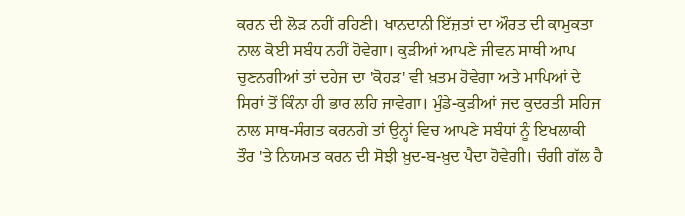ਕਰਨ ਦੀ ਲੋੜ ਨਹੀਂ ਰਹਿਣੀ। ਖਾਨਦਾਨੀ ਇੱਜ਼ਤਾਂ ਦਾ ਔਰਤ ਦੀ ਕਾਮੁਕਤਾ ਨਾਲ ਕੋਈ ਸਬੰਧ ਨਹੀਂ ਹੋਵੇਗਾ। ਕੁੜੀਆਂ ਆਪਣੇ ਜੀਵਨ ਸਾਥੀ ਆਪ ਚੁਣਨਗੀਆਂ ਤਾਂ ਦਹੇਜ ਦਾ 'ਕੋਹੜ' ਵੀ ਖ਼ਤਮ ਹੋਵੇਗਾ ਅਤੇ ਮਾਪਿਆਂ ਦੇ ਸਿਰਾਂ ਤੋਂ ਕਿੰਨਾ ਹੀ ਭਾਰ ਲਹਿ ਜਾਵੇਗਾ। ਮੁੰਡੇ-ਕੁੜੀਆਂ ਜਦ ਕੁਦਰਤੀ ਸਹਿਜ ਨਾਲ ਸਾਥ-ਸੰਗਤ ਕਰਨਗੇ ਤਾਂ ਉਨ੍ਹਾਂ ਵਿਚ ਆਪਣੇ ਸਬੰਧਾਂ ਨੂੰ ਇਖਲਾਕੀ ਤੌਰ 'ਤੇ ਨਿਯਮਤ ਕਰਨ ਦੀ ਸੋਝੀ ਖ਼ੁਦ-ਬ-ਖ਼ੁਦ ਪੈਦਾ ਹੋਵੇਗੀ। ਚੰਗੀ ਗੱਲ ਹੈ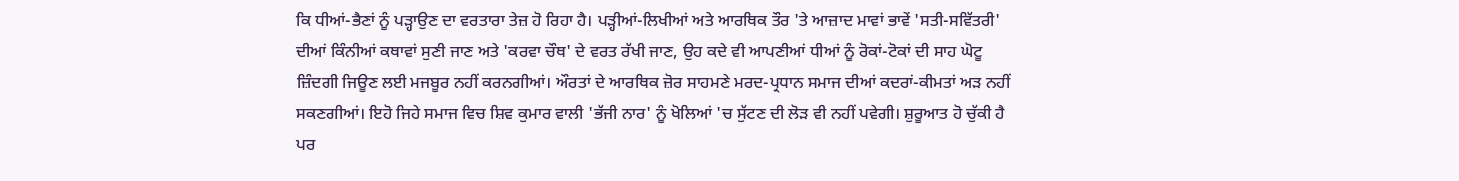ਕਿ ਧੀਆਂ-ਭੈਣਾਂ ਨੂੰ ਪੜ੍ਹਾਉਣ ਦਾ ਵਰਤਾਰਾ ਤੇਜ਼ ਹੋ ਰਿਹਾ ਹੈ। ਪੜ੍ਹੀਆਂ-ਲਿਖੀਆਂ ਅਤੇ ਆਰਥਿਕ ਤੌਰ 'ਤੇ ਆਜ਼ਾਦ ਮਾਵਾਂ ਭਾਵੇਂ 'ਸਤੀ-ਸਵਿੱਤਰੀ' ਦੀਆਂ ਕਿੰਨੀਆਂ ਕਥਾਵਾਂ ਸੁਣੀ ਜਾਣ ਅਤੇ 'ਕਰਵਾ ਚੌਥ' ਦੇ ਵਰਤ ਰੱਖੀ ਜਾਣ, ਉਹ ਕਦੇ ਵੀ ਆਪਣੀਆਂ ਧੀਆਂ ਨੂੰ ਰੋਕਾਂ-ਟੋਕਾਂ ਦੀ ਸਾਹ ਘੋਟੂ ਜ਼ਿੰਦਗੀ ਜਿਊਣ ਲਈ ਮਜਬੂਰ ਨਹੀਂ ਕਰਨਗੀਆਂ। ਔਰਤਾਂ ਦੇ ਆਰਥਿਕ ਜ਼ੋਰ ਸਾਹਮਣੇ ਮਰਦ-ਪ੍ਰਧਾਨ ਸਮਾਜ ਦੀਆਂ ਕਦਰਾਂ-ਕੀਮਤਾਂ ਅੜ ਨਹੀਂ ਸਕਣਗੀਆਂ। ਇਹੋ ਜਿਹੇ ਸਮਾਜ ਵਿਚ ਸ਼ਿਵ ਕੁਮਾਰ ਵਾਲੀ 'ਭੱਜੀ ਨਾਰ' ਨੂੰ ਖੋਲਿਆਂ 'ਚ ਸੁੱਟਣ ਦੀ ਲੋੜ ਵੀ ਨਹੀਂ ਪਵੇਗੀ। ਸ਼ੁਰੂਆਤ ਹੋ ਚੁੱਕੀ ਹੈ ਪਰ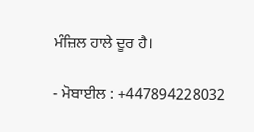ਮੰਜ਼ਿਲ ਹਾਲੇ ਦੂਰ ਹੈ।

- ਮੋਬਾਈਲ : +447894228032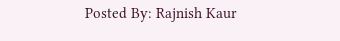Posted By: Rajnish Kaur